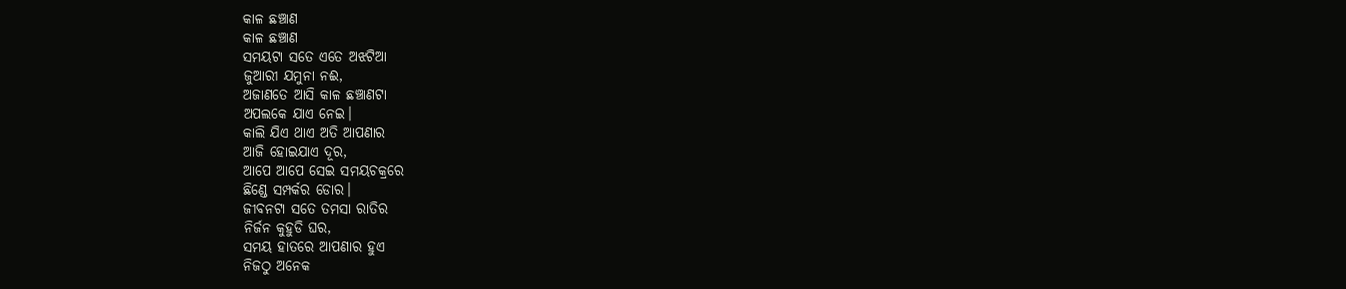କାଳ ଛଞ୍ଚାଣ
କାଳ ଛଞ୍ଚାଣ
ସମୟଟା ସତେ ଏତେ ଅଝଟିଆ
ଜୁଆରୀ ଯମୁନା ନଈ,
ଅଜାଣତେ ଆସି କାଳ ଛଞ୍ଚାଣଟା
ଅପଲକେ ଯାଏ ନେଇ।
କାଲି ଯିଏ ଥାଏ ଅତି ଆପଣାର
ଆଜି ହୋଇଯାଏ ଦୂର,
ଆପେ ଆପେ ସେଇ ସମୟଚକ୍ରରେ
ଛିଣ୍ଡେ ସମ୍ପର୍କର ଡୋର।
ଜୀବନଟା ସତେ ତମସା ରାତିର
ନିର୍ଜନ କୁହୁଡି ଘର,
ସମୟ ହାତରେ ଆପଣାର ହୁଏ
ନିଜଠୁ ଅନେକ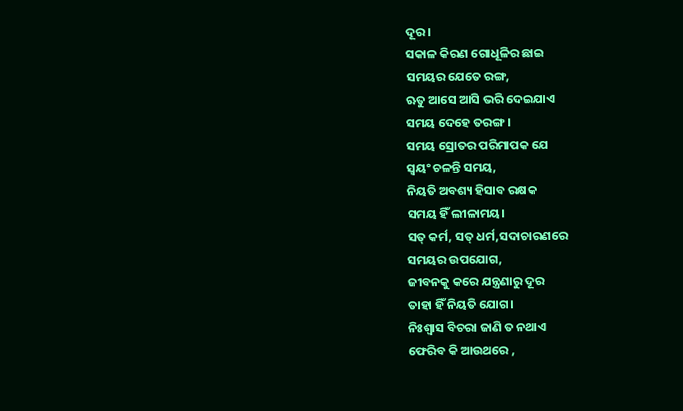ଦୂର।
ସକାଳ କିରଣ ଗୋଧୂଳିର ଛାଇ
ସମୟର ଯେତେ ରଙ୍ଗ,
ଋତୁ ଆସେ ଆସି ଭରି ଦେଇଯାଏ
ସମୟ ଦେହେ ତରଙ୍ଗ।
ସମୟ ସ୍ରୋତର ପରିମାପକ ଯେ
ସ୍ୱୟଂ ଚଳନ୍ତି ସମୟ,
ନିୟତି ଅବଶ୍ୟ ହିସାବ ରକ୍ଷକ
ସମୟ ହିଁ ଲୀଳାମୟ।
ସତ୍ କର୍ମ, ସତ୍ ଧର୍ମ,ସଦାଚାରଣରେ
ସମୟର ଉପଯୋଗ,
ଜୀବନକୁ କରେ ଯନ୍ତ୍ରଣାରୁ ଦୂର
ତାହା ହିଁ ନିୟତି ଯୋଗ।
ନିଃଶ୍ଵାସ ବିଚରା ଜାଣି ତ ନଥାଏ
ଫେରିବ କି ଆଉଥରେ ,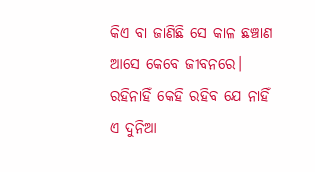କିଏ ବା ଜାଣିଛି ସେ କାଳ ଛଞ୍ଚାଣ
ଆସେ କେବେ ଜୀବନରେ।
ରହିନାହିଁ କେହି ରହିବ ଯେ ନାହିଁ
ଏ ଦୁନିଆ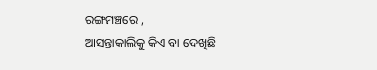ରଙ୍ଗମଞ୍ଚରେ ,
ଆସନ୍ତାକାଲିକୁ କିଏ ବା ଦେଖିଛି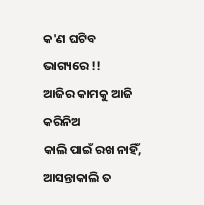କ'ଣ ଘଟିବ ଭାଗ୍ୟରେ !!
ଆଜିର କାମକୁ ଆଜି କରିନିଅ
କାଲି ପାଇଁ ରଖ ନାହିଁ,
ଆସନ୍ତାକାଲି ତ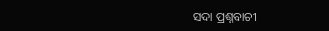ସଦା ପ୍ରଶ୍ନବାଚୀ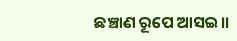ଛଞ୍ଚାଣ ରୂପେ ଆସଇ।।